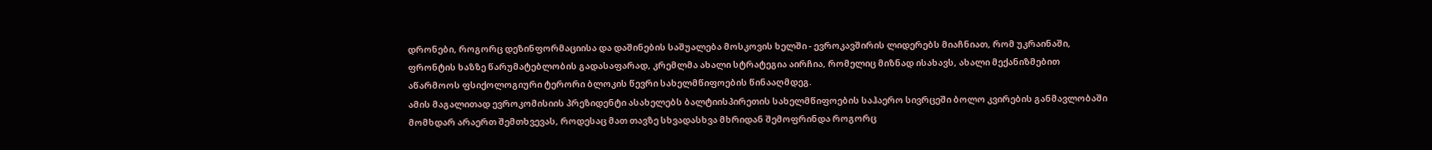დრონები, როგორც დეზინფორმაციისა და დაშინების საშუალება მოსკოვის ხელში - ევროკავშირის ლიდერებს მიაჩნიათ, რომ უკრაინაში, ფრონტის ხაზზე წარუმატებლობის გადასაფარად, კრემლმა ახალი სტრატეგია აირჩია, რომელიც მიზნად ისახავს, ახალი მექანიზმებით აწარმოოს ფსიქოლოგიური ტერორი ბლოკის წევრი სახელმწიფოების წინააღმდეგ.
ამის მაგალითად ევროკომისიის პრეზიდენტი ასახელებს ბალტიისპირეთის სახელმწიფოების საჰაერო სივრცეში ბოლო კვირების განმავლობაში მომხდარ არაერთ შემთხვევას, როდესაც მათ თავზე სხვადასხვა მხრიდან შემოფრინდა როგორც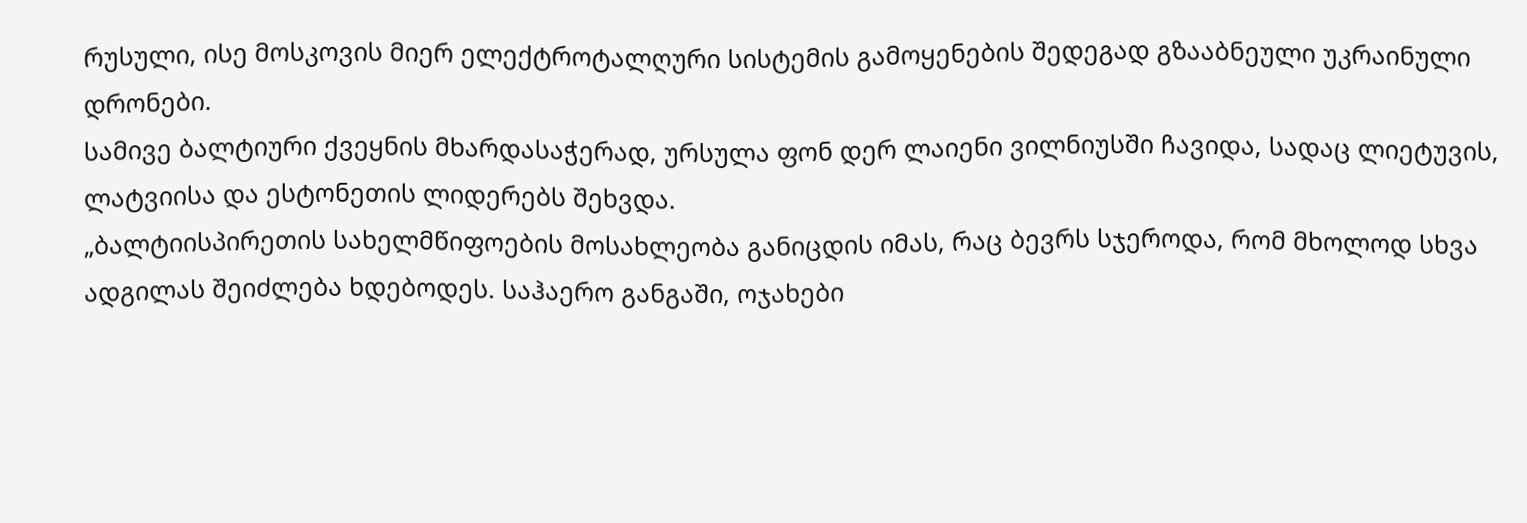რუსული, ისე მოსკოვის მიერ ელექტროტალღური სისტემის გამოყენების შედეგად გზააბნეული უკრაინული დრონები.
სამივე ბალტიური ქვეყნის მხარდასაჭერად, ურსულა ფონ დერ ლაიენი ვილნიუსში ჩავიდა, სადაც ლიეტუვის, ლატვიისა და ესტონეთის ლიდერებს შეხვდა.
„ბალტიისპირეთის სახელმწიფოების მოსახლეობა განიცდის იმას, რაც ბევრს სჯეროდა, რომ მხოლოდ სხვა ადგილას შეიძლება ხდებოდეს. საჰაერო განგაში, ოჯახები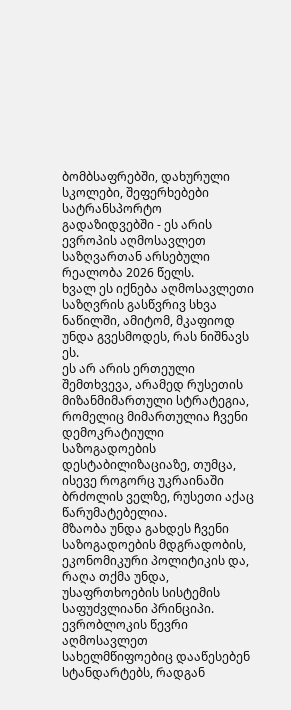ბომბსაფრებში, დახურული სკოლები, შეფერხებები სატრანსპორტო გადაზიდვებში - ეს არის ევროპის აღმოსავლეთ საზღვართან არსებული რეალობა 2026 წელს.
ხვალ ეს იქნება აღმოსავლეთი საზღვრის გასწვრივ სხვა ნაწილში, ამიტომ, მკაფიოდ უნდა გვესმოდეს, რას ნიშნავს ეს.
ეს არ არის ერთეული შემთხვევა, არამედ რუსეთის მიზანმიმართული სტრატეგია, რომელიც მიმართულია ჩვენი დემოკრატიული საზოგადოების დესტაბილიზაციაზე, თუმცა, ისევე როგორც უკრაინაში ბრძოლის ველზე, რუსეთი აქაც წარუმატებელია.
მზაობა უნდა გახდეს ჩვენი საზოგადოების მდგრადობის, ეკონომიკური პოლიტიკის და, რაღა თქმა უნდა, უსაფრთხოების სისტემის საფუძვლიანი პრინციპი. ევრობლოკის წევრი აღმოსავლეთ სახელმწიფოებიც დააწესებენ სტანდარტებს, რადგან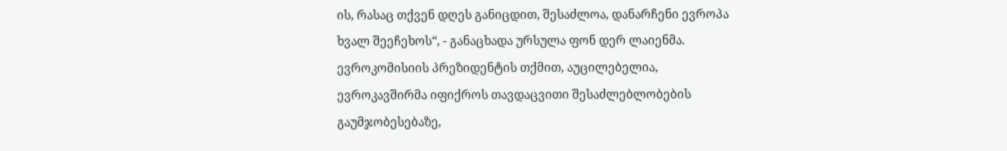ის, რასაც თქვენ დღეს განიცდით, შესაძლოა, დანარჩენი ევროპა ხვალ შეეჩეხოს“, - განაცხადა ურსულა ფონ დერ ლაიენმა.
ევროკომისიის პრეზიდენტის თქმით, აუცილებელია, ევროკავშირმა იფიქროს თავდაცვითი შესაძლებლობების გაუმჯობესებაზე,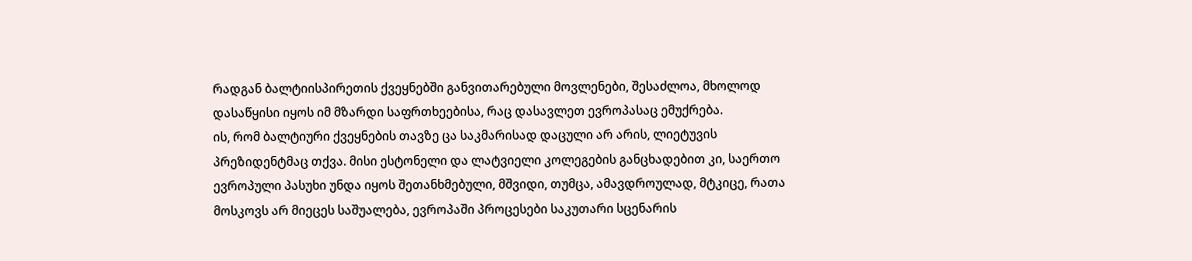რადგან ბალტიისპირეთის ქვეყნებში განვითარებული მოვლენები, შესაძლოა, მხოლოდ დასაწყისი იყოს იმ მზარდი საფრთხეებისა, რაც დასავლეთ ევროპასაც ემუქრება.
ის, რომ ბალტიური ქვეყნების თავზე ცა საკმარისად დაცული არ არის, ლიეტუვის პრეზიდენტმაც თქვა. მისი ესტონელი და ლატვიელი კოლეგების განცხადებით კი, საერთო ევროპული პასუხი უნდა იყოს შეთანხმებული, მშვიდი, თუმცა, ამავდროულად, მტკიცე, რათა მოსკოვს არ მიეცეს საშუალება, ევროპაში პროცესები საკუთარი სცენარის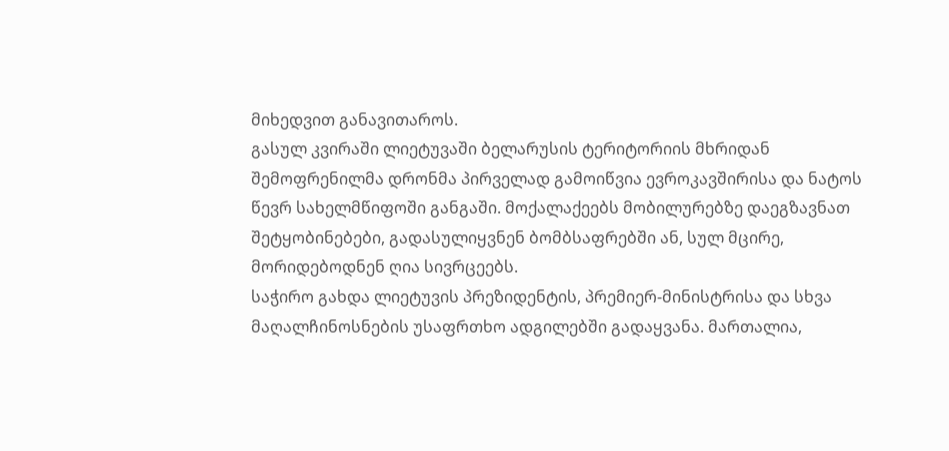მიხედვით განავითაროს.
გასულ კვირაში ლიეტუვაში ბელარუსის ტერიტორიის მხრიდან შემოფრენილმა დრონმა პირველად გამოიწვია ევროკავშირისა და ნატოს წევრ სახელმწიფოში განგაში. მოქალაქეებს მობილურებზე დაეგზავნათ შეტყობინებები, გადასულიყვნენ ბომბსაფრებში ან, სულ მცირე, მორიდებოდნენ ღია სივრცეებს.
საჭირო გახდა ლიეტუვის პრეზიდენტის, პრემიერ-მინისტრისა და სხვა მაღალჩინოსნების უსაფრთხო ადგილებში გადაყვანა. მართალია,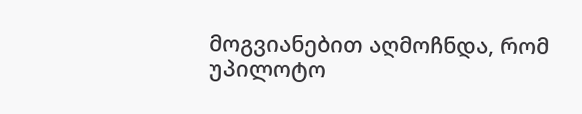მოგვიანებით აღმოჩნდა, რომ უპილოტო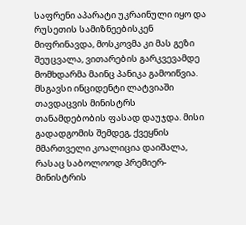საფრენი აპარატი უკრაინული იყო და რუსეთის სამიზნეებისკენ მიფრინავდა, მოსკოვმა კი მას გეზი შეუცვალა, ვითარების გარკვევამდე მომხდარმა მაინც პანიკა გამოიწვია.
მსგავსი ინციდენტი ლატვიაში თავდაცვის მინისტრს თანამდებობის ფასად დაუჯდა. მისი გადადგომის შემდეგ, ქვეყნის მმართველი კოალიცია დაიშალა, რასაც საბოლოოდ პრემიერ-მინისტრის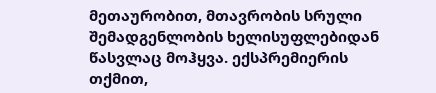მეთაურობით, მთავრობის სრული შემადგენლობის ხელისუფლებიდან წასვლაც მოჰყვა. ექსპრემიერის თქმით,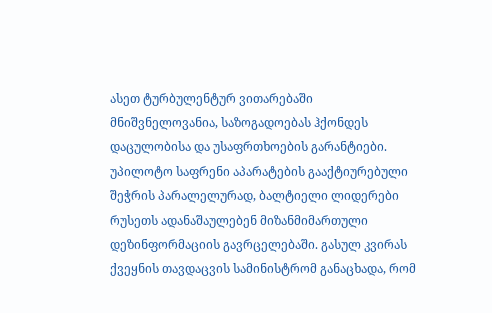ასეთ ტურბულენტურ ვითარებაში მნიშვნელოვანია, საზოგადოებას ჰქონდეს დაცულობისა და უსაფრთხოების გარანტიები.
უპილოტო საფრენი აპარატების გააქტიურებული შეჭრის პარალელურად, ბალტიელი ლიდერები რუსეთს ადანაშაულებენ მიზანმიმართული დეზინფორმაციის გავრცელებაში. გასულ კვირას ქვეყნის თავდაცვის სამინისტრომ განაცხადა, რომ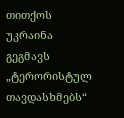თითქოს უკრაინა გეგმავს „ტერორისტულ თავდასხმებს“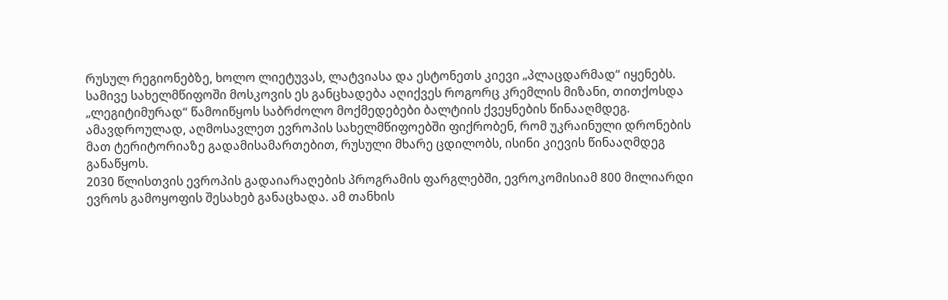რუსულ რეგიონებზე, ხოლო ლიეტუვას, ლატვიასა და ესტონეთს კიევი „პლაცდარმად“ იყენებს.
სამივე სახელმწიფოში მოსკოვის ეს განცხადება აღიქვეს როგორც კრემლის მიზანი, თითქოსდა „ლეგიტიმურად“ წამოიწყოს საბრძოლო მოქმედებები ბალტიის ქვეყნების წინააღმდეგ. ამავდროულად, აღმოსავლეთ ევროპის სახელმწიფოებში ფიქრობენ, რომ უკრაინული დრონების მათ ტერიტორიაზე გადამისამართებით, რუსული მხარე ცდილობს, ისინი კიევის წინააღმდეგ განაწყოს.
2030 წლისთვის ევროპის გადაიარაღების პროგრამის ფარგლებში, ევროკომისიამ 800 მილიარდი ევროს გამოყოფის შესახებ განაცხადა. ამ თანხის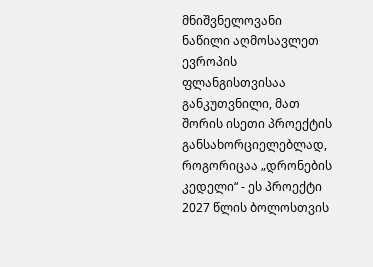მნიშვნელოვანი ნაწილი აღმოსავლეთ ევროპის ფლანგისთვისაა განკუთვნილი, მათ შორის ისეთი პროექტის განსახორციელებლად, როგორიცაა „დრონების კედელი“ - ეს პროექტი 2027 წლის ბოლოსთვის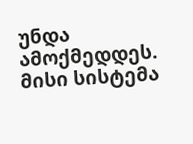უნდა ამოქმედდეს.
მისი სისტემა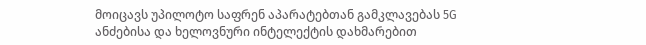მოიცავს უპილოტო საფრენ აპარატებთან გამკლავებას 5G ანძებისა და ხელოვნური ინტელექტის დახმარებით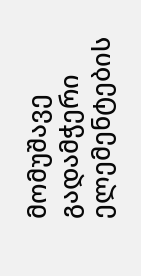მომუშავე გადამჭერი ელემენტების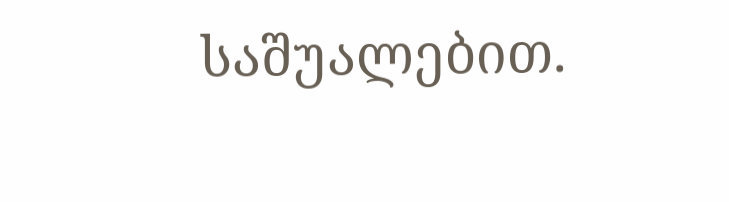საშუალებით.